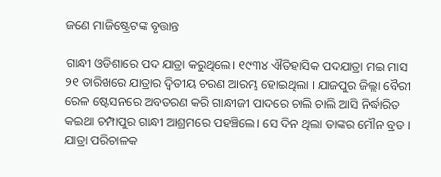ଜଣେ ମାଜିଷ୍ଟ୍ରେଟଙ୍କ ବୃତ୍ତାନ୍ତ

ଗାନ୍ଧୀ ଓଡିଶାରେ ପଦ ଯାତ୍ରା କରୁଥିଲେ। ୧୯୩୪ ଐତିହାସିକ ପଦଯାତ୍ରା ମଇ ମାସ ୨୧ ତାରିଖରେ ଯାତ୍ରାର ଦ୍ୱିତୀୟ ଚରଣ ଆରମ୍ଭ ହୋଇଥିଲା । ଯାଜପୁର ଜିଲ୍ଲା ବୈରୀ ରେଳ ଷ୍ଟେସନରେ ଅବତରଣ କରି ଗାନ୍ଧୀଜୀ ପାଦରେ ଚାଲି ଚାଲି ଆସି ନିର୍ଦ୍ଧାରିତ କଇଥା ଚମ୍ପାପୁର ଗାନ୍ଧୀ ଆଶ୍ରମରେ ପହଞ୍ଚିଲେ। ସେ ଦିନ ଥିଲା ତାଙ୍କର ମୌନ ବ୍ରତ । ଯାତ୍ରା ପରିଚାଳକ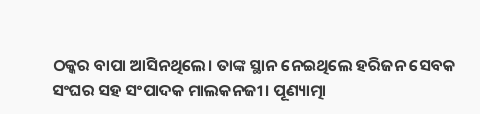ଠକ୍କର ବାପା ଆସିନଥିଲେ। ତାଙ୍କ ସ୍ଥାନ ନେଇଥିଲେ ହରିଜନ ସେବକ ସଂଘର ସହ ସଂପାଦକ ମାଲକନଜୀ। ପୂଣ୍ୟାତ୍ମା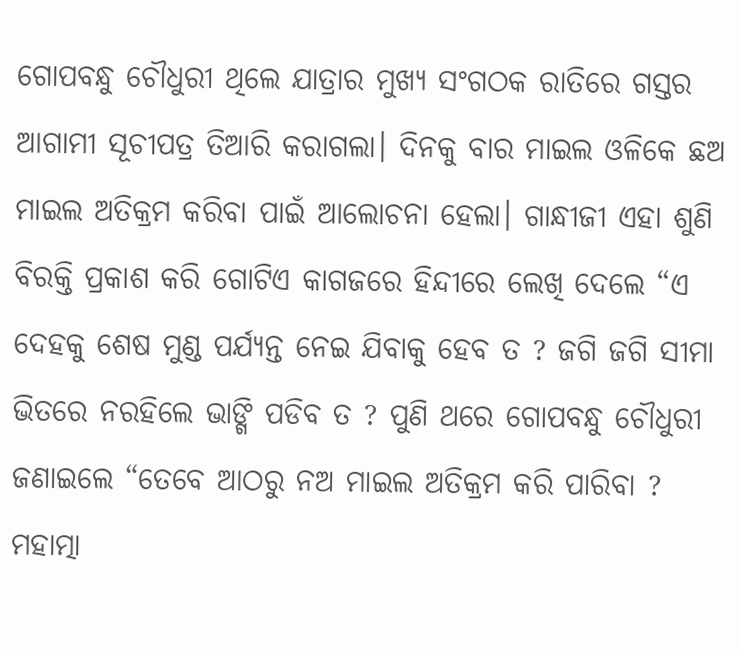ଗୋପବନ୍ଧୁ ଚୌଧୁରୀ ଥିଲେ ଯାତ୍ରାର ମୁଖ୍ୟ ସଂଗଠକ ରାତିରେ ଗସ୍ତର ଆଗାମୀ ସୂଚୀପତ୍ର ତିଆରି କରାଗଲା। ଦିନକୁ ବାର ମାଇଲ ଓଳିକେ ଛଅ ମାଇଲ ଅତିକ୍ରମ କରିବା ପାଇଁ ଆଲୋଚନା ହେଲା। ଗାନ୍ଧୀଜୀ ଏହା ଶୁଣି ବିରକ୍ତି ପ୍ରକାଶ କରି ଗୋଟିଏ କାଗଜରେ ହିନ୍ଦୀରେ ଲେଖି ଦେଲେ “ଏ ଦେହକୁ ଶେଷ ମୁଣ୍ଡ ପର୍ଯ୍ୟନ୍ତ ନେଇ ଯିବାକୁ ହେବ ତ ? ଜଗି ଜଗି ସୀମା ଭିତରେ ନରହିଲେ ଭାଙ୍ଗି ପଡିବ ତ ? ପୁଣି ଥରେ ଗୋପବନ୍ଧୁ ଚୌଧୁରୀ ଜଣାଇଲେ “ତେବେ ଆଠରୁ ନଅ ମାଇଲ ଅତିକ୍ରମ କରି ପାରିବା ? ମହାତ୍ମା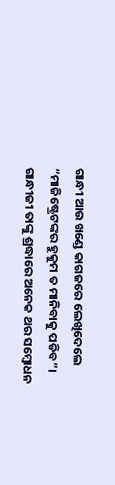ଗାନ୍ଧୀ ଆଉ ଖଣ୍ଡେ କାଗଜରେ ଲେଖିଦେଲେ “ମାଜିଷ୍ଟ୍ରେଟଙ୍କର ହୁକୁମ ତ ମାନିବାକୁ ପଡିବ”। ଗାନ୍ଧୀଜୀ ତାଙ୍କୁ ଶ୍ରଦ୍ଧାରେ ଅନେକ ଥର ସମ୍ବୋଧନ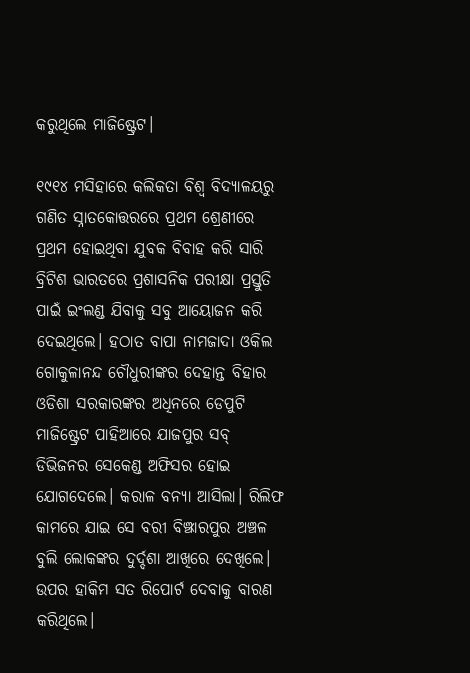କରୁଥିଲେ ମାଜିଷ୍ଟ୍ରେଟ।

୧୯୧୪ ମସିହାରେ କଲିକତା ବିଶ୍ୱ ବିଦ୍ୟାଳୟରୁ ଗଣିତ ସ୍ନାତକୋତ୍ତରରେ ପ୍ରଥମ ଶ୍ରେଣୀରେ ପ୍ରଥମ ହୋଇଥିବା ଯୁବକ ବିବାହ କରି ସାରି ବ୍ରିଟିଶ ଭାରତରେ ପ୍ରଶାସନିକ ପରୀକ୍ଷା ପ୍ରସ୍ତୁତି ପାଇଁ ଇଂଲଣ୍ଡ ଯିବାକୁ ସବୁ ଆୟୋଜନ କରି ଦେଇଥିଲେ। ହଠାତ ବାପା ନାମଜାଦା ଓକିଲ ଗୋକୁଳାନନ୍ଦ ଚୌଧୁରୀଙ୍କର ଦେହାନ୍ତ ବିହାର ଓଡିଶା ସରକାରଙ୍କର ଅଧିନରେ ଡେପୁଟି ମାଜିଷ୍ଟ୍ରେଟ ପାହିଆରେ ଯାଜପୁର ସବ୍ ଡିଭିଜନର ସେକେଣ୍ଡ ଅଫିସର ହୋଇ ଯୋଗଦେଲେ। କରାଳ ବନ୍ୟା ଆସିଲା। ରିଲିଫ କାମରେ ଯାଇ ସେ ବରୀ ବିଞ୍ଝାରପୁର ଅଞ୍ଚଳ ବୁଲି ଲୋକଙ୍କର ଦୁର୍ଦ୍ଦଶା ଆଖିରେ ଦେଖିଲେ। ଉପର ହାକିମ ସତ ରିପୋର୍ଟ ଦେବାକୁ ବାରଣ କରିଥିଲେ।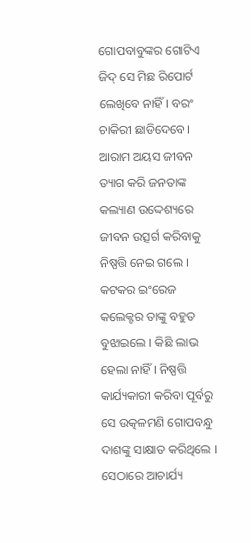ଗୋପବାବୁଙ୍କର ଗୋଟିଏ ଜିଦ୍ ସେ ମିଛ ରିପୋର୍ଟ ଲେଖିବେ ନାହିଁ। ବରଂ ଚାକିରୀ ଛାଡିଦେବେ। ଆରାମ ଅୟସ ଜୀବନ ତ୍ୟାଗ କରି ଜନତାଙ୍କ କଲ୍ୟାଣ ଉଦ୍ଦେଶ୍ୟରେ ଜୀବନ ଉତ୍ସର୍ଗ କରିବାକୁ ନିଷ୍ପତ୍ତି ନେଇ ଗଲେ । କଟକର ଇଂରେଜ କଲେକ୍ଟର ତାଙ୍କୁ ବହୁତ ବୁଝାଇଲେ । କିଛି ଲାଭ ହେଲା ନାହିଁ । ନିଷ୍ପତ୍ତି କାର୍ଯ୍ୟକାରୀ କରିବା ପୂର୍ବରୁ ସେ ଉତ୍କଳମଣି ଗୋପବନ୍ଧୁ ଦାଶଙ୍କୁ ସାକ୍ଷାତ କରିଥିଲେ । ସେଠାରେ ଆଚାର୍ଯ୍ୟ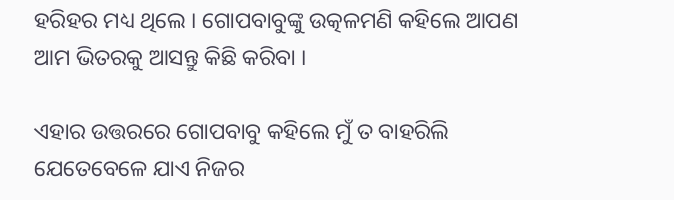ହରିହର ମଧ୍ୟ ଥିଲେ । ଗୋପବାବୁଙ୍କୁ ଉତ୍କଳମଣି କହିଲେ ଆପଣ ଆମ ଭିତରକୁ ଆସନ୍ତୁ କିଛି କରିବା ।

ଏହାର ଉତ୍ତରରେ ଗୋପବାବୁ କହିଲେ ମୁଁ ତ ବାହରିଲି ଯେତେବେଳେ ଯାଏ ନିଜର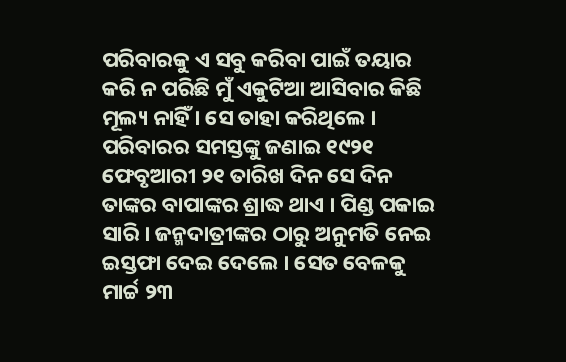ପରିବାରକୁ ଏ ସବୁ କରିବା ପାଇଁ ତୟାର କରି ନ ପରିଛି ମୁଁ ଏକୁଟିଆ ଆସିବାର କିଛି ମୂଲ୍ୟ ନାହିଁ । ସେ ତାହା କରିଥିଲେ । ପରିବାରର ସମସ୍ତଙ୍କୁ ଜଣାଇ ୧୯୨୧ ଫେବୃଆରୀ ୨୧ ତାରିଖ ଦିନ ସେ ଦିନ ତାଙ୍କର ବାପାଙ୍କର ଶ୍ରାଦ୍ଧ ଥାଏ । ପିଣ୍ଡ ପକାଇ ସାରି । ଜନ୍ମଦାତ୍ରୀଙ୍କର ଠାରୁ ଅନୁମତି ନେଇ ଇସ୍ତଫା ଦେଇ ଦେଲେ । ସେତ ବେଳକୁ ମାର୍ଚ୍ଚ ୨୩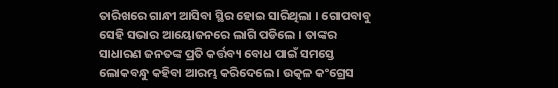ତାରିଖରେ ଗାନ୍ଧୀ ଆସିବା ସ୍ଥିର ହୋଇ ସାରିଥିଲା । ଗୋପବାବୁ ସେହି ସଭାର ଆୟୋଜନରେ ଲାଗି ପଡିଲେ । ତାଙ୍କର ସାଧାରଣ ଜନତଙ୍କ ପ୍ରତି କର୍ତ୍ତବ୍ୟ ବୋଧ ପାଇଁ ସମସ୍ତେ ଲୋକବନ୍ଧୁ କହିବା ଆରମ୍ଭ କରିଦେଲେ । ଉତ୍କଳ କଂଗ୍ରେସ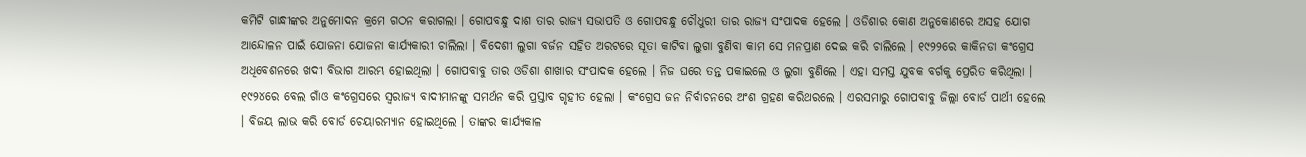କମିଟି ଗାନ୍ଧୀଙ୍କର ଅନୁମୋଦନ କ୍ରମେ ଗଠନ କରାଗଲା । ଗୋପବନ୍ଧୁ ଦାଶ ତାର ରାଜ୍ୟ ସଭାପତି ଓ ଗୋପବନ୍ଧୁ ଚୌଧୁରୀ ତାର ରାଜ୍ୟ ସଂପାଦକ ହେଲେ । ଓଡିଶାର କୋଣ ଅନୁକୋଣରେ ଅସହ ଯୋଗ ଆନ୍ଦୋଳନ ପାଇଁ ଯୋଜନା ଯୋଜନା କାର୍ଯ୍ୟକାରୀ ଚାଲିଲା । ବିଦେଶୀ ଲୁଗା ବର୍ଜନ ସହିତ ଅରଟରେ ସୂତା କାଟିବା ଲୁଗା ବୁଣିବା କାମ ସେ ମନପ୍ରାଣ ଦେଇ କରି ଚାଲିଲେ । ୧୯୨୨ରେ କାକିନଡା କଂଗ୍ରେସ ଅଧିବେଶନରେ ଖଦୀ ବିଭାଗ ଆରମ୍ଭ ହୋଇଥିଲା । ଗୋପବାବୁ ତାର ଓଡିଶା ଶାଖାର ସଂପାଦକ ହେଲେ । ନିଜ ଘରେ ତନ୍ତ ପକାଇଲେ ଓ ଲୁଗା ବୁଣିଲେ । ଏହା ସମସ୍ତ ଯୁବକ ବର୍ଗକୁ ପ୍ରେରିତ କରିଥିଲା । ୧୯୨୪ରେ ବେଲ ଗାଁଓ କଂଗ୍ରେସରେ ସ୍ୱରାଜ୍ୟ ବାଦୀମାନଙ୍କୁ ସମର୍ଥନ କରି ପ୍ରସ୍ତାବ ଗୃହୀତ ହେଲା । କଂଗ୍ରେସ ଜନ ନିର୍ବାଚନରେ ଅଂଶ ଗ୍ରହଣ କରିଥରଲେ । ଏରସମାରୁ ଗୋପବାବୁ ଜିଲ୍ଲା ବୋର୍ଡ ପାର୍ଥୀ ହେଲେ । ବିଜୟ ଲାଭ କରି ବୋର୍ଡ ଚେୟାରମ୍ୟାନ ହୋଇଥିଲେ । ତାଙ୍କର କାର୍ଯ୍ୟକାଳ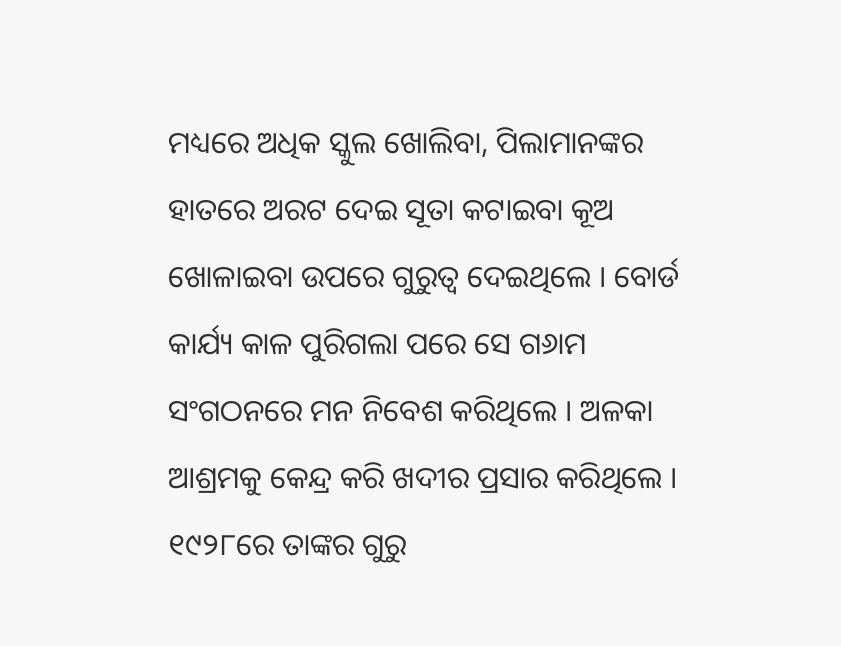ମଧ୍ୟରେ ଅଧିକ ସ୍କୁଲ ଖୋଲିବା, ପିଲାମାନଙ୍କର ହାତରେ ଅରଟ ଦେଇ ସୂତା କଟାଇବା କୂଅ ଖୋଳାଇବା ଉପରେ ଗୁରୁତ୍ୱ ଦେଇଥିଲେ । ବୋର୍ଡ କାର୍ଯ୍ୟ କାଳ ପୁରିଗଲା ପରେ ସେ ଗ୬ାମ ସଂଗଠନରେ ମନ ନିବେଶ କରିଥିଲେ । ଅଳକା ଆଶ୍ରମକୁ କେନ୍ଦ୍ର କରି ଖଦୀର ପ୍ରସାର କରିଥିଲେ । ୧୯୨୮ରେ ତାଙ୍କର ଗୁରୁ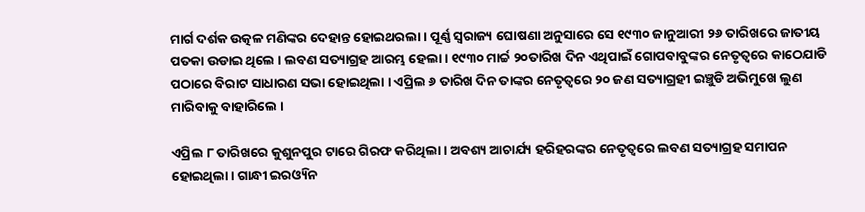ମାର୍ଗ ଦର୍ଶକ ଉତ୍କଳ ମଣିଙ୍କର ଦେହାନ୍ତ ହୋଇଥରଲା । ପୂର୍ଣ୍ଣ ସ୍ୱରାଜ୍ୟ ଘୋଷଣା ଅନୁସାରେ ସେ ୧୯୩୦ ଜାନୁଆରୀ ୨୬ ତାରିଖରେ ଜାତୀୟ ପତକା ଉଡାଇ ଥିଲେ । ଲବଣ ସତ୍ୟାଗ୍ରହ ଆରମ୍ଭ ହେଲା । ୧୯୩୦ ମାର୍ଚ୍ଚ ୨୦ତାରିଖ ଦିନ ଏଥିପାଇଁ ଗୋପବାବୁଙ୍କର ନେତୃତ୍ୱରେ କାଠେଯାଡି ପଠାରେ ବିରାଟ ସାଧାରଣ ସଭା ହୋଇଥିଲା । ଏପ୍ରିଲ ୬ ତାରିଖ ଦିନ ତାଙ୍କର ନେତୃତ୍ୱରେ ୨୦ ଜଣ ସତ୍ୟାଗ୍ରହୀ ଇଞ୍ଚୁଡି ଅଭିମୁଖେ ଲୁଣ ମାରିବାକୁ ବାହାରିଲେ ।

ଏପ୍ରିଲ ୮ ତାରିଖରେ କୁଶୁନପୁର ଟାରେ ଗିରଫ କରିଥିଲା । ଅବଶ୍ୟ ଆଚାର୍ଯ୍ୟ ହରିହରଙ୍କର ନେତୃତ୍ୱରେ ଲବଣ ସତ୍ୟାଗ୍ରହ ସମାପନ ହୋଇଥିଲା । ଗାନ୍ଧୀ ଇରଓ୍ୟିନ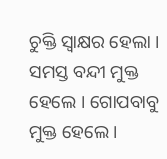ଚୁକ୍ତି ସ୍ୱାକ୍ଷର ହେଲା । ସମସ୍ତ ବନ୍ଦୀ ମୁକ୍ତ ହେଲେ । ଗୋପବାବୁ ମୁକ୍ତ ହେଲେ ।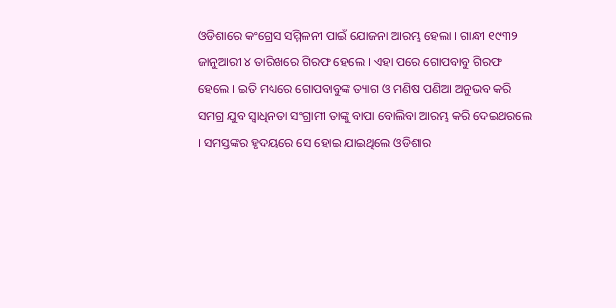ଓଡିଶାରେ କଂଗ୍ରେସ ସମ୍ମିଳନୀ ପାଇଁ ଯୋଜନା ଆରମ୍ଭ ହେଲା । ଗାନ୍ଧୀ ୧୯୩୨ ଜାନୁଆରୀ ୪ ତାରିଖରେ ଗିରଫ ହେଲେ । ଏହା ପରେ ଗୋପବାବୁ ଗିରଫ ହେଲେ । ଇତି ମଧ୍ୟରେ ଗୋପବାବୁଙ୍କ ତ୍ୟାଗ ଓ ମଣିଷ ପଣିଆ ଅନୁଭବ କରି ସମଗ୍ର ଯୁବ ସ୍ୱାଧିନତା ସଂଗ୍ରାମୀ ତାଙ୍କୁ ବାପା ବୋଲିବା ଆରମ୍ଭ କରି ଦେଇଥରଲେ । ସମସ୍ତଙ୍କର ହୃଦୟରେ ସେ ହୋଇ ଯାଇଥିଲେ ଓଡିଶାର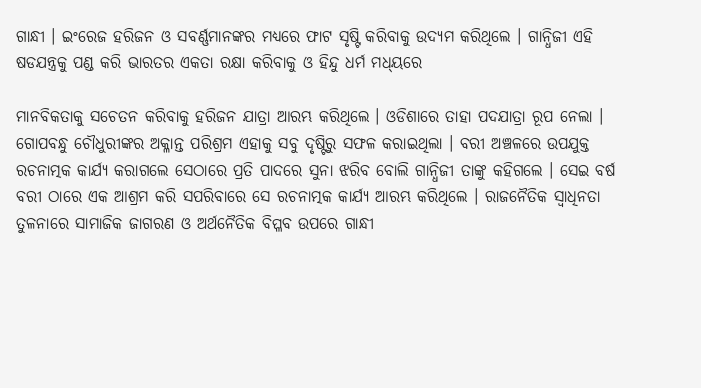ଗାନ୍ଧୀ । ଇଂରେଜ ହରିଜନ ଓ ସବର୍ଣ୍ଣମାନଙ୍କର ମଧ୍ୟରେ ଫାଟ ସୃଷ୍ଟି କରିବାକୁ ଉଦ୍ୟମ କରିଥିଲେ । ଗାନ୍ଧିଜୀ ଏହି ଷଡଯନ୍ତ୍ରକୁ ପଣ୍ଡ କରି ଭାରତର ଏକତା ରକ୍ଷା କରିବାକୁ ଓ ହିନ୍ଦୁ ଧର୍ମ ମଧ୍‌ୟରେ

ମାନବିକତାକୁ ସଚେତନ କରିବାକୁ ହରିଜନ ଯାତ୍ରା ଆରମ୍ଭ କରିଥିଲେ । ଓଡିଶାରେ ତାହା ପଦଯାତ୍ରା ରୂପ ନେଲା । ଗୋପବନ୍ଧୁ ଚୌଧୁରୀଙ୍କର ଅକ୍ଳାନ୍ତ ପରିଶ୍ରମ ଏହାକୁ ସବୁ ଦୃଷ୍ଟିରୁ ସଫଳ କରାଇଥିଲା । ବରୀ ଅଞ୍ଚଳରେ ଉପଯୁକ୍ତ ରଚନାତ୍ମକ କାର୍ଯ୍ୟ କରାଗଲେ ସେଠାରେ ପ୍ରତି ପାଦରେ ସୁନା ଝରିବ ବୋଲି ଗାନ୍ଧିଜୀ ତାଙ୍କୁ କହିଗଲେ । ସେଇ ବର୍ଷ ବରୀ ଠାରେ ଏକ ଆଶ୍ରମ କରି ସପରିବାରେ ସେ ରଚନାତ୍ମକ କାର୍ଯ୍ୟ ଆରମ୍ଭ କରିଥିଲେ । ରାଜନୈତିକ ସ୍ୱାଧିନତା ତୁଳନାରେ ସାମାଜିକ ଜାଗରଣ ଓ ଅର୍ଥନୈତିକ ବିପ୍ଳବ ଉପରେ ଗାନ୍ଧୀ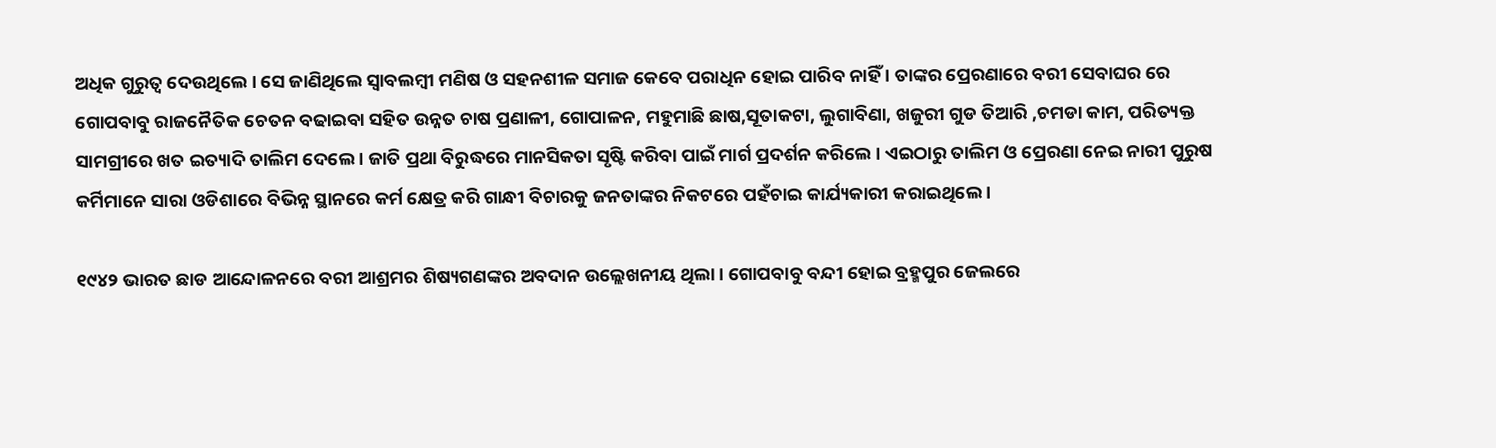ଅଧିକ ଗୁରୁତ୍ୱ ଦେଉଥିଲେ । ସେ ଜାଣିଥିଲେ ସ୍ୱାବଲମ୍ବୀ ମଣିଷ ଓ ସହନଶୀଳ ସମାଜ କେବେ ପରାଧିନ ହୋଇ ପାରିବ ନାହିଁ । ତାଙ୍କର ପ୍ରେରଣାରେ ବରୀ ସେବାଘର ରେ ଗୋପବାବୁ ରାଜନୈତିକ ଚେତନ ବଢାଇବା ସହିତ ଉନ୍ନତ ଚାଷ ପ୍ରଣାଳୀ, ଗୋପାଳନ, ମହୁମାଛି ଛାଷ,ସୂତାକଟା, ଲୁଗାବିଣା, ଖଜୁରୀ ଗୁଡ ତିଆରି ,ଚମଡା କାମ, ପରିତ୍ୟକ୍ତ ସାମଗ୍ରୀରେ ଖତ ଇତ୍ୟାଦି ତାଲିମ ଦେଲେ । ଜାତି ପ୍ରଥା ବିରୁଦ୍ଧରେ ମାନସିକତା ସୃଷ୍ଟି କରିବା ପାଇଁ ମାର୍ଗ ପ୍ରଦର୍ଶନ କରିଲେ । ଏଇଠାରୁ ତାଲିମ ଓ ପ୍ରେରଣା ନେଇ ନାରୀ ପୁରୁଷ କର୍ମିମାନେ ସାରା ଓଡିଶାରେ ବିଭିନ୍ନ ସ୍ଥାନରେ କର୍ମ କ୍ଷେତ୍ର କରି ଗାନ୍ଧୀ ବିଚାରକୁ ଜନତାଙ୍କର ନିକଟରେ ପହଁଚାଇ କାର୍ଯ୍ୟକାରୀ କରାଇଥିଲେ ।

୧୯୪୨ ଭାରତ ଛାଡ ଆନ୍ଦୋଳନରେ ବରୀ ଆଶ୍ରମର ଶିଷ୍ୟଗଣଙ୍କର ଅବଦାନ ଉଲ୍ଲେଖନୀୟ ଥିଲା । ଗୋପବାବୁ ବନ୍ଦୀ ହୋଇ ବ୍ରହ୍ମପୁର ଜେଲରେ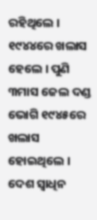ରହିଥିଲେ । ୧୯୪୪ରେ ଖଲାସ ହେଲେ । ପୁଣି ୩ମାସ ଜେଲ ଦଣ୍ଡ ଭୋଗି ୧୯୪୫ରେ ଖଲାସ ହୋଇଥିଲେ । ଦେଶ ସ୍ୱାଧିନ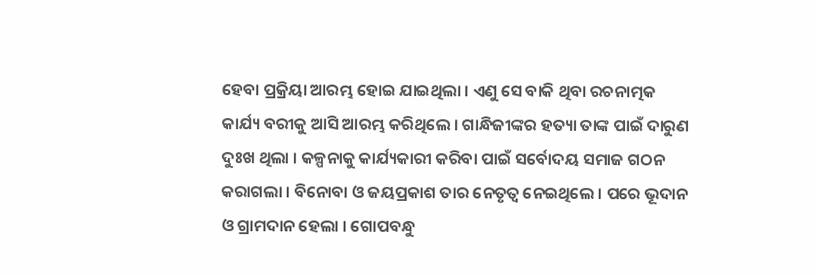ହେବା ପ୍ରକ୍ରିୟା ଆରମ୍ଭ ହୋଇ ଯାଇଥିଲା । ଏଣୁ ସେ ବାକି ଥିବା ରଚନାତ୍ମକ କାର୍ଯ୍ୟ ବରୀକୁ ଆସି ଆରମ୍ଭ କରିଥିଲେ । ଗାନ୍ଧିଜୀଙ୍କର ହତ୍ୟା ତାଙ୍କ ପାଇଁ ଦାରୁଣ ଦୁଃଖ ଥିଲା । କଳ୍ପନାକୁ କାର୍ଯ୍ୟକାରୀ କରିବା ପାଇଁ ସର୍ବୋଦୟ ସମାଜ ଗଠନ କରାଗଲା । ବିନୋବା ଓ ଜୟପ୍ରକାଶ ତାର ନେତୃତ୍ୱ ନେଇଥିଲେ । ପରେ ଭୂଦାନ ଓ ଗ୍ରାମଦାନ ହେଲା । ଗୋପବନ୍ଧୁ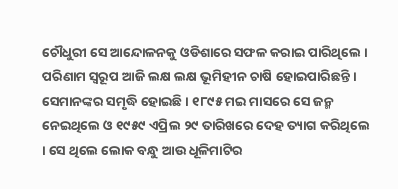ଚୌଧୁରୀ ସେ ଆନ୍ଦୋଳନକୁ ଓଡିଶାରେ ସଫଳ କରାଇ ପାରିଥିଲେ । ପରିଣାମ ସ୍ୱରୂପ ଆଜି ଲକ୍ଷ ଲକ୍ଷ ଭୂମିହୀନ ଚାଷି ହୋଇପାରିଛନ୍ତି । ସେମାନଙ୍କର ସମୃଦ୍ଧି ହୋଇଛି । ୧୮୯୫ ମଇ ମାସରେ ସେ ଜନ୍ମ ନେଇଥିଲେ ଓ ୧୯୫୯ ଏପ୍ରିଲ ୨୯ ତାରିଖରେ ଦେହ ତ୍ୟାଗ କରିଥିଲେ । ସେ ଥିଲେ ଲୋକ ବନ୍ଧୁ ଆଉ ଧୂଳିମାଟିର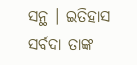ସନ୍ଥ । ଇତିହାସ ସର୍ବଦା ତାଙ୍କ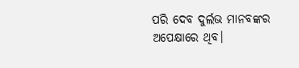ପରି ଦେବ ଦୁର୍ଲଭ ମାନବଙ୍କର ଅପେକ୍ଷାରେ ଥିବ।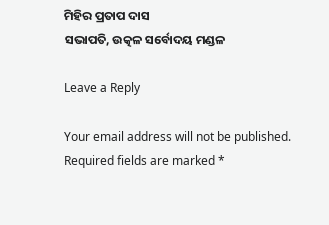ମିହିର ପ୍ରତାପ ଦାସ
ସଭାପତି, ଉତ୍କଳ ସର୍ବୋଦୟ ମଣ୍ଡଳ

Leave a Reply

Your email address will not be published. Required fields are marked *